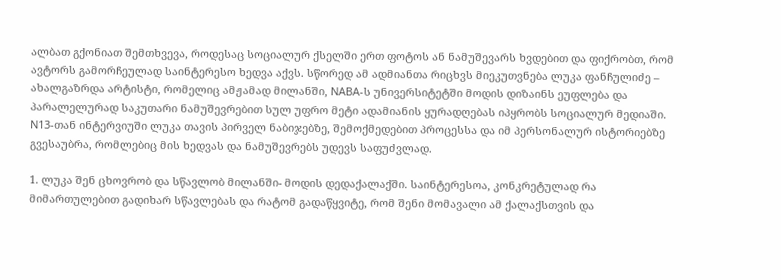ალბათ გქონიათ შემთხვევა, როდესაც სოციალურ ქსელში ერთ ფოტოს ან ნამუშევარს ხვდებით და ფიქრობთ, რომ ავტორს გამორჩეულად საინტერესო ხედვა აქვს. სწორედ ამ ადმიანთა რიცხვს მიეკუთვნება ლუკა ფანჩულიძე – ახალგაზრდა არტისტი, რომელიც ამჟამად მილანში, NABA-ს უნივერსიტეტში მოდის დიზაინს ეუფლება და პარალელურად საკუთარი ნამუშევრებით სულ უფრო მეტი ადამიანის ყურადღებას იპყრობს სოციალურ მედიაში. N13-თან ინტერვიუში ლუკა თავის პირველ ნაბიჯებზე, შემოქმედებით პროცესსა და იმ პერსონალურ ისტორიებზე გვესაუბრა, რომლებიც მის ხედვას და ნამუშევრებს უდევს საფუძვლად.

1. ლუკა შენ ცხოვრობ და სწავლობ მილანში- მოდის დედაქალაქში. საინტერესოა, კონკრეტულად რა მიმართულებით გადიხარ სწავლებას და რატომ გადაწყვიტე, რომ შენი მომავალი ამ ქალაქსთვის და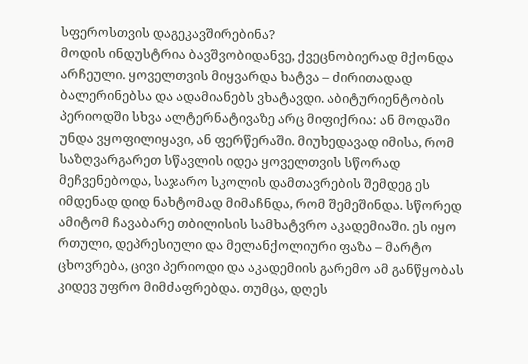სფეროსთვის დაგეკავშირებინა?
მოდის ინდუსტრია ბავშვობიდანვე, ქვეცნობიერად მქონდა არჩეული. ყოველთვის მიყვარდა ხატვა – ძირითადად ბალერინებსა და ადამიანებს ვხატავდი. აბიტურიენტობის პერიოდში სხვა ალტერნატივაზე არც მიფიქრია: ან მოდაში უნდა ვყოფილიყავი, ან ფერწერაში. მიუხედავად იმისა, რომ საზღვარგარეთ სწავლის იდეა ყოველთვის სწორად მეჩვენებოდა, საჯარო სკოლის დამთავრების შემდეგ ეს იმდენად დიდ ნახტომად მიმაჩნდა, რომ შემეშინდა. სწორედ ამიტომ ჩავაბარე თბილისის სამხატვრო აკადემიაში. ეს იყო რთული, დეპრესიული და მელანქოლიური ფაზა – მარტო ცხოვრება, ცივი პერიოდი და აკადემიის გარემო ამ განწყობას კიდევ უფრო მიმძაფრებდა. თუმცა, დღეს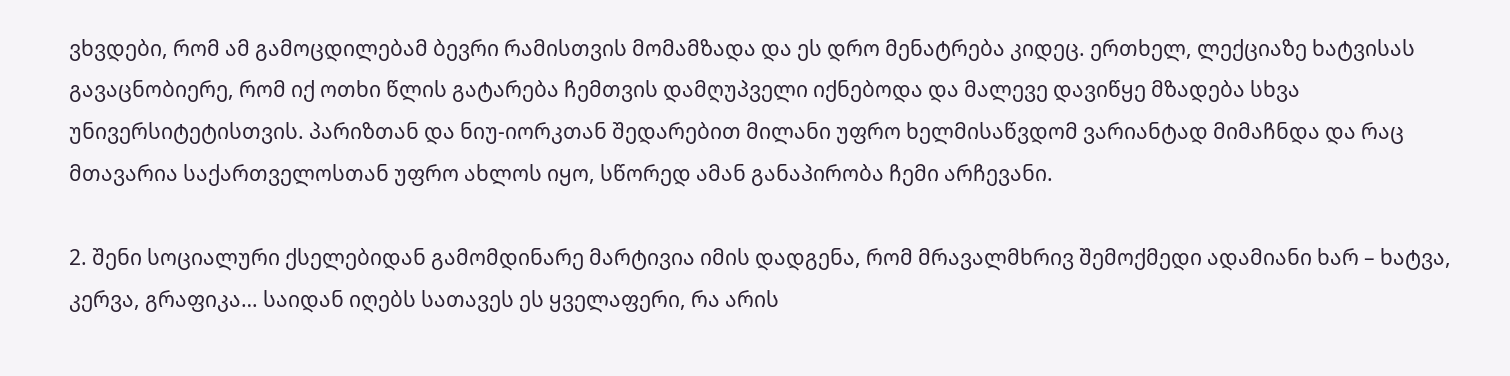ვხვდები, რომ ამ გამოცდილებამ ბევრი რამისთვის მომამზადა და ეს დრო მენატრება კიდეც. ერთხელ, ლექციაზე ხატვისას გავაცნობიერე, რომ იქ ოთხი წლის გატარება ჩემთვის დამღუპველი იქნებოდა და მალევე დავიწყე მზადება სხვა უნივერსიტეტისთვის. პარიზთან და ნიუ-იორკთან შედარებით მილანი უფრო ხელმისაწვდომ ვარიანტად მიმაჩნდა და რაც მთავარია საქართველოსთან უფრო ახლოს იყო, სწორედ ამან განაპირობა ჩემი არჩევანი.

2. შენი სოციალური ქსელებიდან გამომდინარე მარტივია იმის დადგენა, რომ მრავალმხრივ შემოქმედი ადამიანი ხარ – ხატვა, კერვა, გრაფიკა… საიდან იღებს სათავეს ეს ყველაფერი, რა არის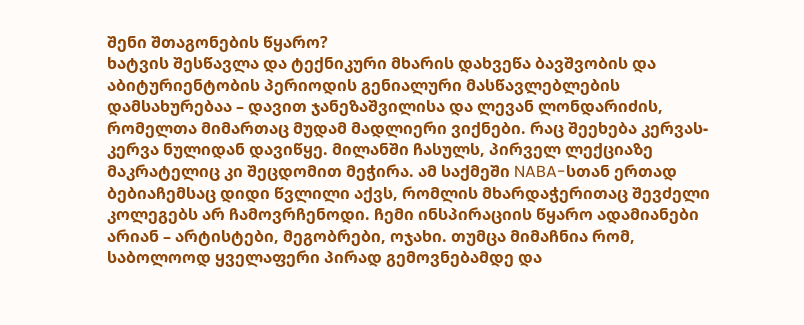შენი შთაგონების წყარო?
ხატვის შესწავლა და ტექნიკური მხარის დახვეწა ბავშვობის და აბიტურიენტობის პერიოდის გენიალური მასწავლებლების დამსახურებაა – დავით ჯანეზაშვილისა და ლევან ლონდარიძის, რომელთა მიმართაც მუდამ მადლიერი ვიქნები. რაც შეეხება კერვას- კერვა ნულიდან დავიწყე. მილანში ჩასულს, პირველ ლექციაზე მაკრატელიც კი შეცდომით მეჭირა. ამ საქმეში NABA-სთან ერთად ბებიაჩემსაც დიდი წვლილი აქვს, რომლის მხარდაჭერითაც შევძელი კოლეგებს არ ჩამოვრჩენოდი. ჩემი ინსპირაციის წყარო ადამიანები არიან – არტისტები, მეგობრები, ოჯახი. თუმცა მიმაჩნია რომ, საბოლოოდ ყველაფერი პირად გემოვნებამდე და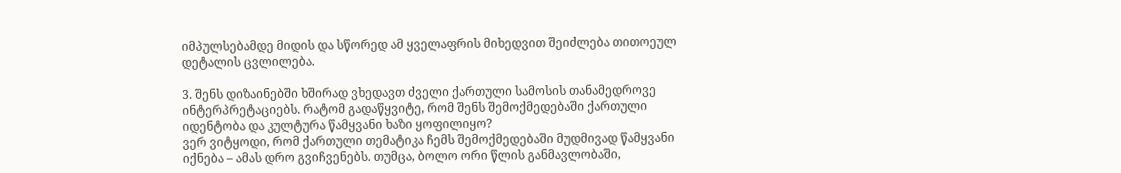იმპულსებამდე მიდის და სწორედ ამ ყველაფრის მიხედვით შეიძლება თითოეულ დეტალის ცვლილება.

3. შენს დიზაინებში ხშირად ვხედავთ ძველი ქართული სამოსის თანამედროვე ინტერპრეტაციებს. რატომ გადაწყვიტე, რომ შენს შემოქმედებაში ქართული იდენტობა და კულტურა წამყვანი ხაზი ყოფილიყო?
ვერ ვიტყოდი, რომ ქართული თემატიკა ჩემს შემოქმედებაში მუდმივად წამყვანი იქნება – ამას დრო გვიჩვენებს. თუმცა, ბოლო ორი წლის განმავლობაში,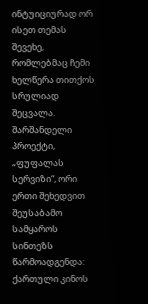ინტუიციურად ორ ისეთ თემას შევეხე, რომლებმაც ჩემი ხელწერა თითქოს სრულიად შეცვალა. შარშანდელი პროექტი, „ფუფალას სერვიზი“, ორი ერთი შეხედვით შეუსაბამო სამყაროს სინთეზს წარმოადგენდა: ქართული კინოს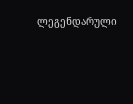ლეგენდარული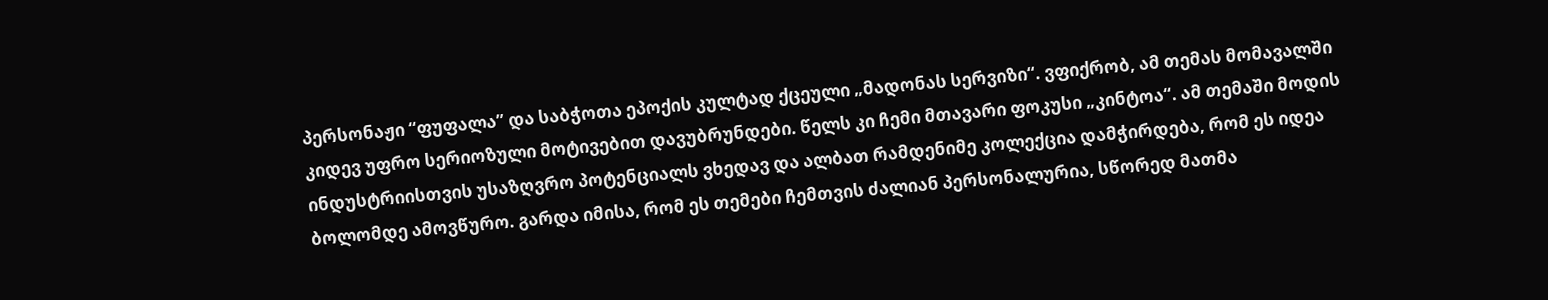პერსონაჟი “ფუფალა” და საბჭოთა ეპოქის კულტად ქცეული „მადონას სერვიზი“. ვფიქრობ, ამ თემას მომავალში კიდევ უფრო სერიოზული მოტივებით დავუბრუნდები. წელს კი ჩემი მთავარი ფოკუსი „კინტოა“. ამ თემაში მოდის ინდუსტრიისთვის უსაზღვრო პოტენციალს ვხედავ და ალბათ რამდენიმე კოლექცია დამჭირდება, რომ ეს იდეა ბოლომდე ამოვწურო. გარდა იმისა, რომ ეს თემები ჩემთვის ძალიან პერსონალურია, სწორედ მათმა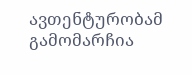ავთენტურობამ გამომარჩია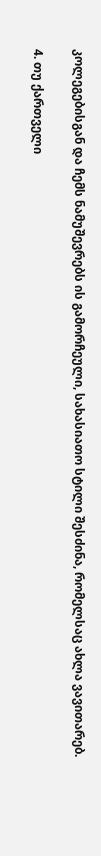კოლეგებისგან და ჩემს ნამუშევრებს ის გამორჩეული, სახასიათო სტილი შესძინა, რომელსაც ახლა ვავითარებ.

4. თუ ქართველი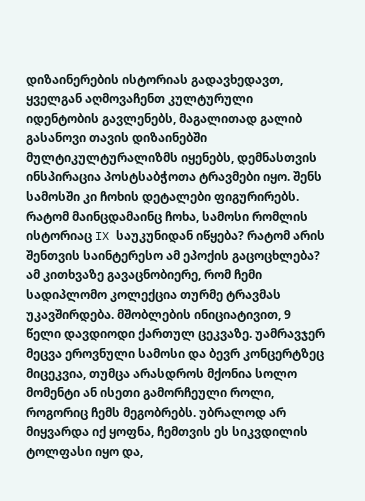დიზაინერების ისტორიას გადავხედავთ, ყველგან აღმოვაჩენთ კულტურული იდენტობის გავლენებს, მაგალითად გალიბ გასანოვი თავის დიზაინებში მულტიკულტურალიზმს იყენებს, დემნასთვის ინსპირაცია პოსტსაბჭოთა ტრავმები იყო. შენს სამოსში კი ჩოხის დეტალები ფიგურირებს. რატომ მაინცდამაინც ჩოხა, სამოსი რომლის ისტორიაც IX საუკუნიდან იწყება? რატომ არის შენთვის საინტერესო ამ ეპოქის გაცოცხლება?
ამ კითხვაზე გავაცნობიერე, რომ ჩემი სადიპლომო კოლექცია თურმე ტრავმას უკავშირდება. მშობლების ინიციატივით, 9 წელი დავდიოდი ქართულ ცეკვაზე. უამრავჯერ მეცვა ეროვნული სამოსი და ბევრ კონცერტზეც მიცეკვია, თუმცა არასდროს მქონია სოლო მომენტი ან ისეთი გამორჩეული როლი, როგორიც ჩემს მეგობრებს. უბრალოდ არ მიყვარდა იქ ყოფნა, ჩემთვის ეს სიკვდილის ტოლფასი იყო და,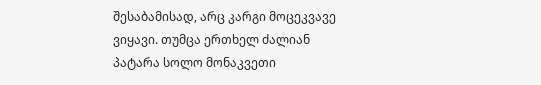შესაბამისად, არც კარგი მოცეკვავე ვიყავი. თუმცა ერთხელ ძალიან პატარა სოლო მონაკვეთი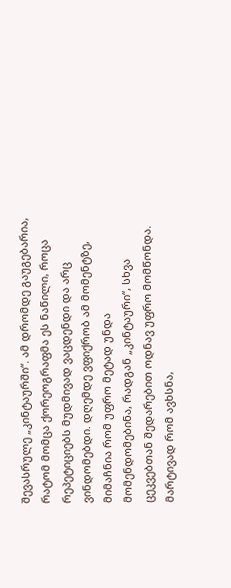შევასრულე „კინტაურში“. ამ დრომდე გაუგებარია, რატომ მომცა ქორეოგრაფმა ეს ნაწილი, როცა რეპეტიციებს მუდმივად ვაცდენდი და არც ვინდომებდი. დღემდე ვფიქრობ ამ მომენტზე, მიმაჩნია რომ უფრო მეტად უნდა მომენდომებინა, რადგან „კინტაური“, სხვა ცეკვებთან შედარებით ოდნავ უფრო მომწონდა. მარტივად რომ ავხსნა,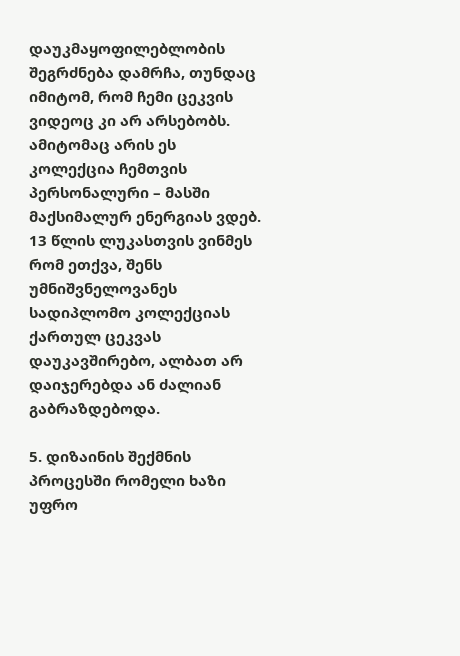დაუკმაყოფილებლობის შეგრძნება დამრჩა, თუნდაც იმიტომ, რომ ჩემი ცეკვის ვიდეოც კი არ არსებობს. ამიტომაც არის ეს კოლექცია ჩემთვის პერსონალური – მასში მაქსიმალურ ენერგიას ვდებ. 13 წლის ლუკასთვის ვინმეს რომ ეთქვა, შენს უმნიშვნელოვანეს სადიპლომო კოლექციას ქართულ ცეკვას დაუკავშირებო, ალბათ არ დაიჯერებდა ან ძალიან გაბრაზდებოდა.

5. დიზაინის შექმნის პროცესში რომელი ხაზი უფრო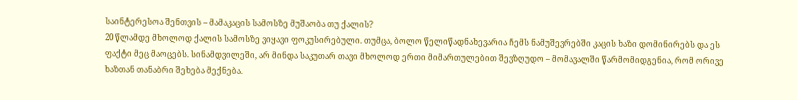საინტერესოა შენთვის – მამაკაცის სამოსზე მუშაობა თუ ქალის?
20 წლამდე მხოლოდ ქალის სამოსზე ვიყავი ფოკუსირებული. თუმცა, ბოლო წელიწადნახევარია ჩემს ნამუშევრებში კაცის ხაზი დომინირებს და ეს ფაქტი მეც მაოცებს. სინამდვილეში, არ მინდა საკუთარ თავი მხოლოდ ერთი მიმართულებით შევზღუდო – მომავალში წარმომიდგენია, რომ ორივე ხაზთან თანაბრი შეხება მექნება.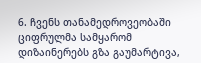6. ჩვენს თანამედროვეობაში ციფრულმა სამყარომ დიზაინერებს გზა გაუმარტივა,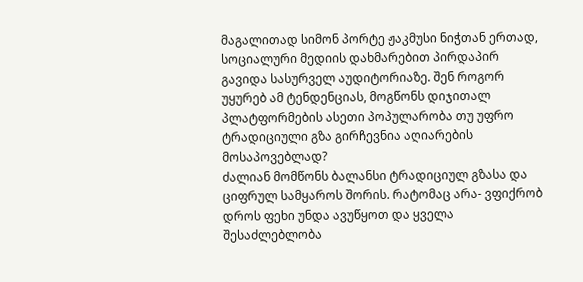მაგალითად სიმონ პორტე ჟაკმუსი ნიჭთან ერთად, სოციალური მედიის დახმარებით პირდაპირ გავიდა სასურველ აუდიტორიაზე. შენ როგორ უყურებ ამ ტენდენციას, მოგწონს დიჯითალ პლატფორმების ასეთი პოპულარობა თუ უფრო ტრადიციული გზა გირჩევნია აღიარების მოსაპოვებლად?
ძალიან მომწონს ბალანსი ტრადიციულ გზასა და ციფრულ სამყაროს შორის. რატომაც არა- ვფიქრობ დროს ფეხი უნდა ავუწყოთ და ყველა შესაძლებლობა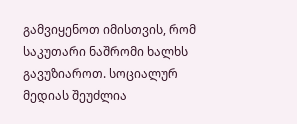გამვიყენოთ იმისთვის, რომ საკუთარი ნაშრომი ხალხს გავუზიაროთ. სოციალურ მედიას შეუძლია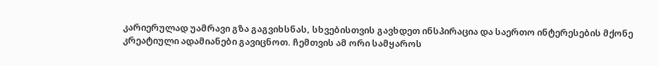კარიერულად უამრავი გზა გაგვიხსნას, სხვებისთვის გავხდეთ ინსპირაცია და საერთო ინტერესების მქონე კრეატიული ადამიანები გავიცნოთ. ჩემთვის ამ ორი სამყაროს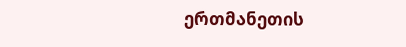ერთმანეთის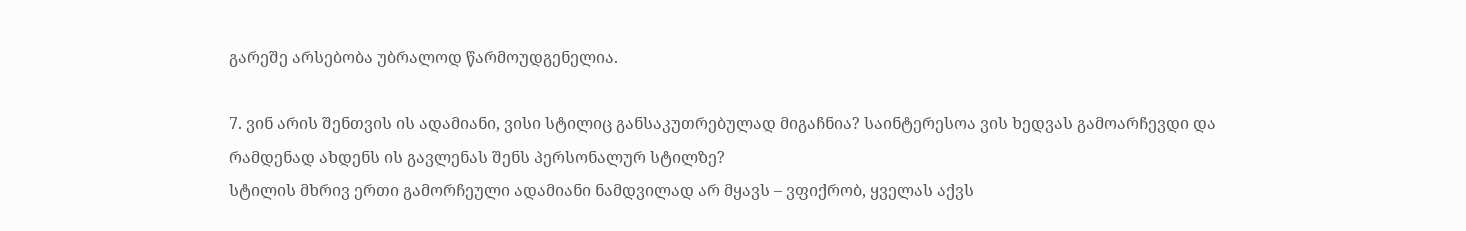გარეშე არსებობა უბრალოდ წარმოუდგენელია.

7. ვინ არის შენთვის ის ადამიანი, ვისი სტილიც განსაკუთრებულად მიგაჩნია? საინტერესოა ვის ხედვას გამოარჩევდი და რამდენად ახდენს ის გავლენას შენს პერსონალურ სტილზე?
სტილის მხრივ ერთი გამორჩეული ადამიანი ნამდვილად არ მყავს – ვფიქრობ, ყველას აქვს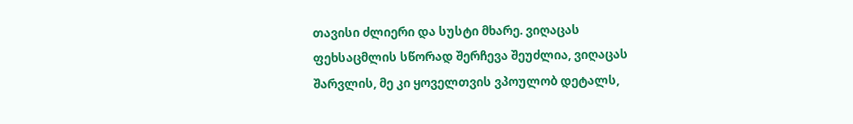თავისი ძლიერი და სუსტი მხარე. ვიღაცას ფეხსაცმლის სწორად შერჩევა შეუძლია, ვიღაცას შარვლის, მე კი ყოველთვის ვპოულობ დეტალს,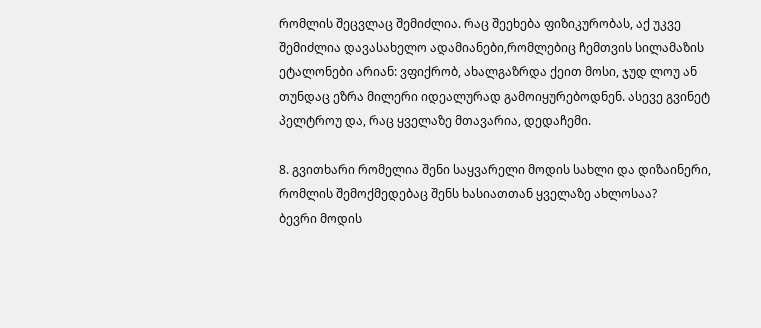რომლის შეცვლაც შემიძლია. რაც შეეხება ფიზიკურობას, აქ უკვე შემიძლია დავასახელო ადამიანები,რომლებიც ჩემთვის სილამაზის ეტალონები არიან: ვფიქრობ, ახალგაზრდა ქეით მოსი, ჯუდ ლოუ ან თუნდაც ეზრა მილერი იდეალურად გამოიყურებოდნენ. ასევე გვინეტ პელტროუ და, რაც ყველაზე მთავარია, დედაჩემი.

8. გვითხარი რომელია შენი საყვარელი მოდის სახლი და დიზაინერი, რომლის შემოქმედებაც შენს ხასიათთან ყველაზე ახლოსაა?
ბევრი მოდის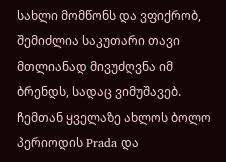სახლი მომწონს და ვფიქრობ, შემიძლია საკუთარი თავი მთლიანად მივუძღვნა იმ ბრენდს, სადაც ვიმუშავებ. ჩემთან ყველაზე ახლოს ბოლო პერიოდის Prada და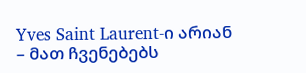Yves Saint Laurent-ი არიან – მათ ჩვენებებს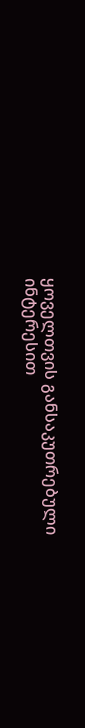ყოველთვის განსაკუთრებული ინტერესით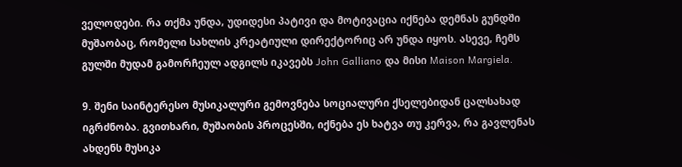ველოდები. რა თქმა უნდა, უდიდესი პატივი და მოტივაცია იქნება დემნას გუნდში მუშაობაც, რომელი სახლის კრეატიული დირექტორიც არ უნდა იყოს. ასევე, ჩემს გულში მუდამ გამორჩეულ ადგილს იკავებს John Galliano და მისი Maison Margiela.

9. შენი საინტერესო მუსიკალური გემოვნება სოციალური ქსელებიდან ცალსახად იგრძნობა. გვითხარი, მუშაობის პროცესში, იქნება ეს ხატვა თუ კერვა, რა გავლენას ახდენს მუსიკა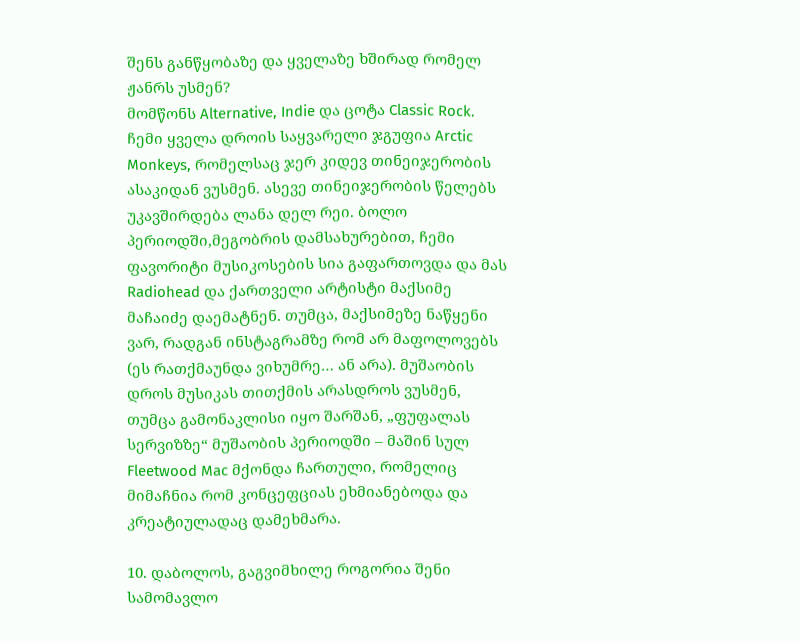შენს განწყობაზე და ყველაზე ხშირად რომელ ჟანრს უსმენ?
მომწონს Alternative, Indie და ცოტა Classic Rock. ჩემი ყველა დროის საყვარელი ჯგუფია Arctic Monkeys, რომელსაც ჯერ კიდევ თინეიჯერობის ასაკიდან ვუსმენ. ასევე თინეიჯერობის წელებს უკავშირდება ლანა დელ რეი. ბოლო პერიოდში,მეგობრის დამსახურებით, ჩემი ფავორიტი მუსიკოსების სია გაფართოვდა და მას Radiohead და ქართველი არტისტი მაქსიმე მაჩაიძე დაემატნენ. თუმცა, მაქსიმეზე ნაწყენი ვარ, რადგან ინსტაგრამზე რომ არ მაფოლოვებს (ეს რათქმაუნდა ვიხუმრე… ან არა). მუშაობის დროს მუსიკას თითქმის არასდროს ვუსმენ, თუმცა გამონაკლისი იყო შარშან, „ფუფალას სერვიზზე“ მუშაობის პერიოდში – მაშინ სულ Fleetwood Mac მქონდა ჩართული, რომელიც მიმაჩნია რომ კონცეფციას ეხმიანებოდა და კრეატიულადაც დამეხმარა.

10. დაბოლოს, გაგვიმხილე როგორია შენი სამომავლო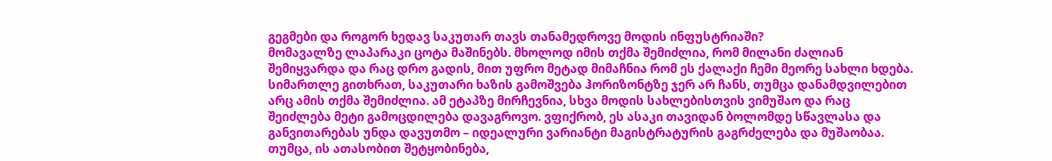გეგმები და როგორ ხედავ საკუთარ თავს თანამედროვე მოდის ინფუსტრიაში?
მომავალზე ლაპარაკი ცოტა მაშინებს. მხოლოდ იმის თქმა შემიძლია, რომ მილანი ძალიან შემიყვარდა და რაც დრო გადის, მით უფრო მეტად მიმაჩნია რომ ეს ქალაქი ჩემი მეორე სახლი ხდება. სიმართლე გითხრათ, საკუთარი ხაზის გამოშვება ჰორიზონტზე ჯერ არ ჩანს, თუმცა დანამდვილებით არც ამის თქმა შემიძლია. ამ ეტაპზე მირჩევნია, სხვა მოდის სახლებისთვის ვიმუშაო და რაც შეიძლება მეტი გამოცდილება დავაგროვო. ვფიქრობ, ეს ასაკი თავიდან ბოლომდე სწავლასა და განვითარებას უნდა დავუთმო – იდეალური ვარიანტი მაგისტრატურის გაგრძელება და მუშაობაა. თუმცა, ის ათასობით შეტყობინება,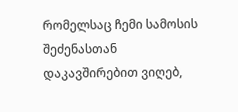რომელსაც ჩემი სამოსის შეძენასთან დაკავშირებით ვიღებ,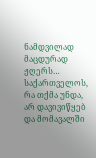ნამდვილად მაცდურად ჟღერს… საქართველოს, რა თქმა უნდა, არ დავივიწყებ და მომავალში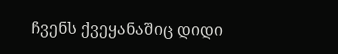ჩვენს ქვეყანაშიც დიდი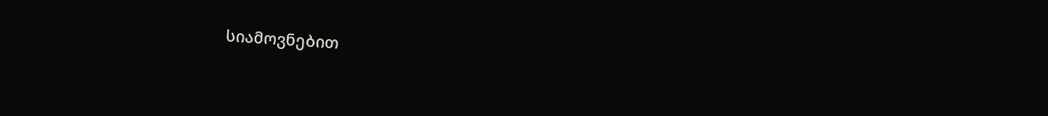სიამოვნებით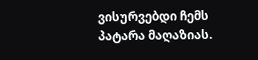ვისურვებდი ჩემს პატარა მაღაზიას.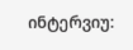ინტერვიუ: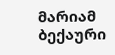მარიამ ბექაური